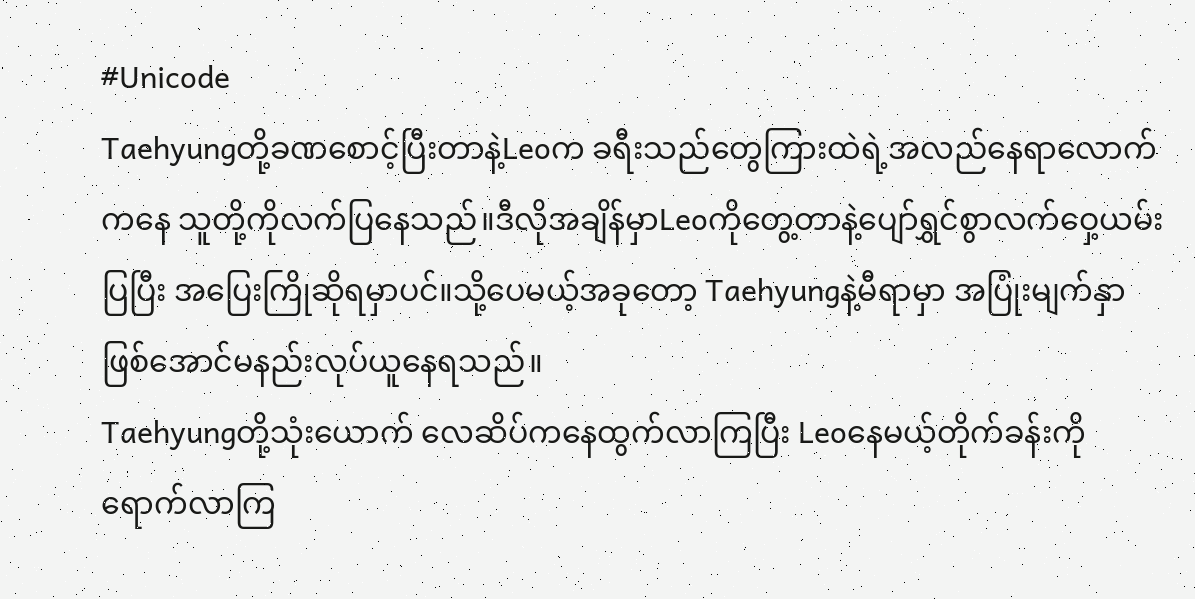#Unicode
Taehyungတို့ခဏစောင့်ပြီးတာနဲ့Leoက ခရီးသည်တွေကြားထဲရဲ့အလည်နေရာလောက်ကနေ သူတို့ကိုလက်ပြနေသည်။ဒီလိုအချိန်မှာLeoကိုတွေ့တာနဲ့ပျော်ရွှင်စွာလက်ဝှေ့ယမ်းပြပြီး အပြေးကြိုဆိုရမှာပင်။သို့ပေမယ့်အခုတော့ Taehyungနဲ့မီရာမှာ အပြုံးမျက်နှာဖြစ်အောင်မနည်းလုပ်ယူနေရသည်။
Taehyungတို့သုံးယောက် လေဆိပ်ကနေထွက်လာကြပြီး Leoနေမယ့်တိုက်ခန်းကိုရောက်လာကြ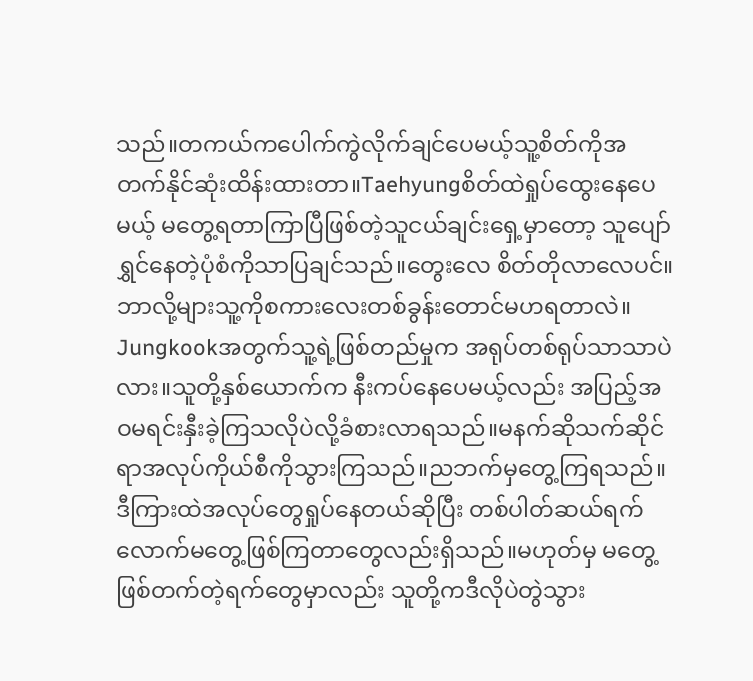သည်။တကယ်ကပေါက်ကွဲလိုက်ချင်ပေမယ့်သူ့စိတ်ကိုအတက်နိုင်ဆုံးထိန်းထားတာ။Taehyungစိတ်ထဲရှုပ်ထွေးနေပေမယ့် မတွေ့ရတာကြာပြီဖြစ်တဲ့သူငယ်ချင်းရှေ့မှာတော့ သူပျော်ရွှင်နေတဲ့ပုံစံကိုသာပြချင်သည်။တွေးလေ စိတ်တိုလာလေပင်။ဘာလို့များသူ့ကိုစကားလေးတစ်ခွန်းတောင်မဟရတာလဲ။
Jungkookအတွက်သူ့ရဲ့ဖြစ်တည်မှုက အရုပ်တစ်ရုပ်သာသာပဲလား။သူတို့နှစ်ယောက်က နီးကပ်နေပေမယ့်လည်း အပြည့်အဝမရင်းနှီးခဲ့ကြသလိုပဲလို့ခံစားလာရသည်။မနက်ဆိုသက်ဆိုင်ရာအလုပ်ကိုယ်စီကိုသွားကြသည်။ညဘက်မှတွေ့ကြရသည်။ဒီကြားထဲအလုပ်တွေရှုပ်နေတယ်ဆိုပြီး တစ်ပါတ်ဆယ်ရက်လောက်မတွေ့ဖြစ်ကြတာတွေလည်းရှိသည်။မဟုတ်မှ မတွေ့ဖြစ်တက်တဲ့ရက်တွေမှာလည်း သူတို့ကဒီလိုပဲတွဲသွား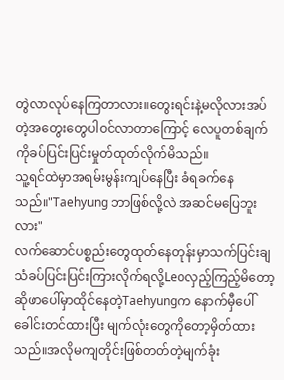တွဲလာလုပ်နေကြတာလား။တွေးရင်းနဲ့မလိုလားအပ်တဲ့အတွေးတွေပါဝင်လာတာကြောင့် လေပူတစ်ချက်ကိုခပ်ပြင်းပြင်းမှုတ်ထုတ်လိုက်မိသည်။
သူ့ရင်ထဲမှာအရမ်းမွန်းကျပ်နေပြီး ခံရခက်နေသည်။"Taehyung ဘာဖြစ်လို့လဲ အဆင်မပြေဘူးလား"
လက်ဆောင်ပစ္စည်းတွေထုတ်နေတုန်းမှာသက်ပြင်းချသံခပ်ပြင်းပြင်းကြားလိုက်ရလို့Leoလှည့်ကြည့်မိတော့ ဆိုဖာပေါ်မှာထိုင်နေတဲ့Taehyungက နောက်မှီပေါ်ခေါင်းတင်ထားပြီး မျက်လုံးတွေကိုတော့မှိတ်ထားသည်။အလိုမကျတိုင်းဖြစ်တတ်တဲ့မျက်ခုံး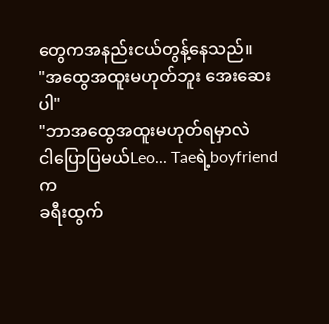တွေကအနည်းငယ်တွန့်နေသည်။
"အထွေအထူးမဟုတ်ဘူး အေးဆေးပါ"
"ဘာအထွေအထူးမဟုတ်ရမှာလဲ
ငါပြောပြမယ်Leo... Taeရဲ့boyfriendက
ခရီးထွက်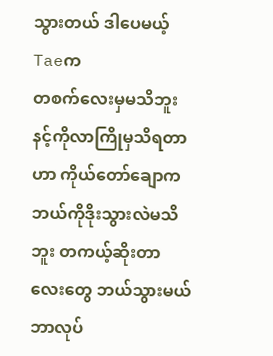သွားတယ် ဒါပေမယ့်Taeက
တစက်လေးမှမသိဘူး နင့်ကိုလာကြိုမှသိရတာဟာ ကိုယ်တော်ချောကဘယ်ကိုဒိုးသွားလဲမသိဘူး တကယ့်ဆိုးတာလေးတွေ ဘယ်သွားမယ် ဘာလုပ်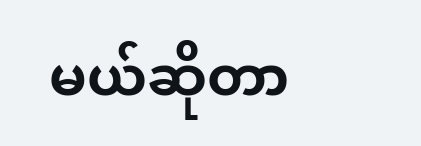မယ်ဆိုတာ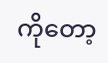ကိုတော့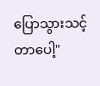ပြောသွားသင့်တာပေါ့"